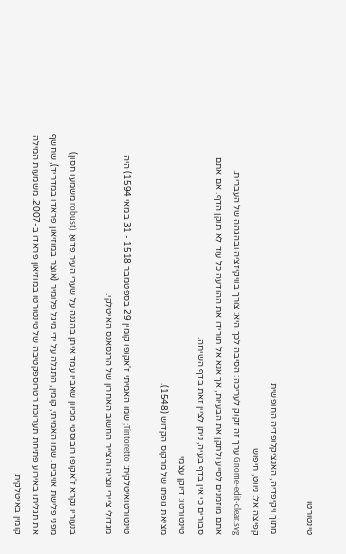טינטורטו

מתוך ויקיפדיה, האנציקלופדיה החופשית
קפיצה אל: ניווט, חיפוש
Gnome-edit-clear.svg ערך זה זקוק לעריכה: הסיבה לכך היא: צורך בוויקיזציה ובהגהה של העברית.
אתם מוזמנים לסייע ולתקן את הבעיות, אך אנא אל תורידו את ההודעה כל עוד לא תוקן הדף. אם אתם סבורים כי אין בדף בעיה, ניתן לציין זאת בדף השיחה.
טינטורטו: דיוקן עצמי
מציאת גופתו של מרקוס הקדוש (1548).

טינטורטואיטלקית: Tintoretto; שמו האמיתי ז'אקופו קומין 29 בספטמבר 1518 - 31 במאי 1594) היה מגדולי ציירי ונציה והצייר החשוב האחרון של הרנסאנס האיטלקי.

בנעוריו נקרא ז'אקופו רובוסטי מכיוון שאביו עמד איתן בהגנה על שערי העיר פדואַ (robust משמעו חסון) מפני פלישת אויבים. שמו האמיתי, קומין, התגלה על ידי מיגל פלומיר (אוצֵר במוזיאון פראדו במדריד), שחשף את תגליתו באירוע פתיחת תערוכת רטרוספקטיבה של טינטורטו במוזיאון פראדו ב-2007. משמעות המילה קומין באיטלקית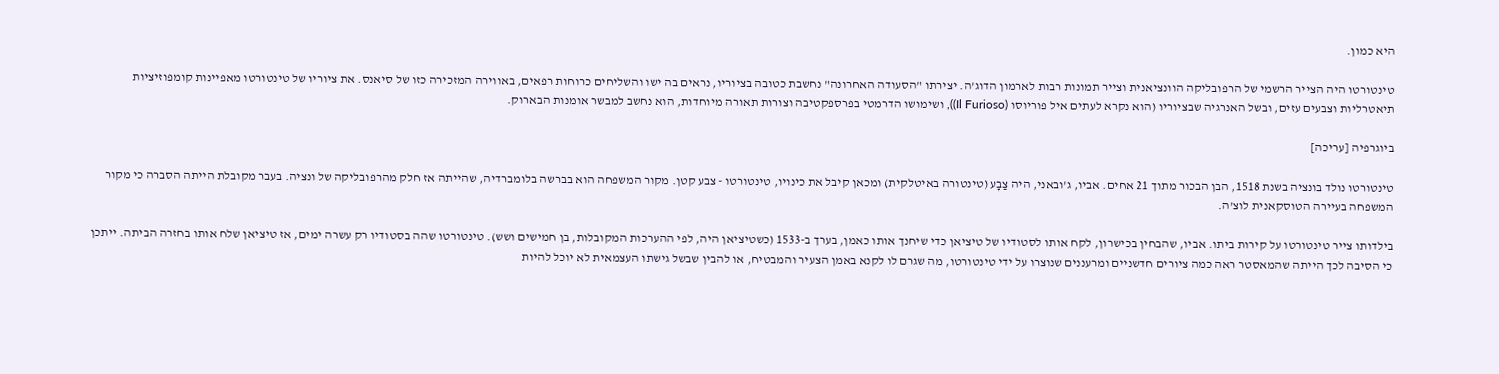היא כמון.

טינטורטו היה הצייר הרשמי של הרפובליקה הוונציאנית וצייר תמונות רבות לארמון הדוג'ה. יצירתו "הסעודה האחרונה" נחשבת כטובה בציוריו, נראים בה ישו והשליחים כרוחות רפאים, באווירה המזכירה כזו של סיאנס. את ציוריו של טינטורטו מאפיינות קומפוזיציות תיאטרליות וצבעים עזים, ובשל האנרגיה שבציוריו (הוא נקרא לעתים איל פוריוסו (Il Furioso)), ושימושו הדרמטי בפרספקטיבה וצורות תאורה מיוחדות, הוא נחשב למבשר אומנות הבארוק.

ביוגרפיה [עריכה]

טינטורטו נולד בונציה בשנת 1518, הבן הבכור מתוך 21 אחים. אביו, ג'ובאני, היה צַבָע (טינטורה באיטלקית) ומכאן קיבל את כינויו, טינטורטו - צבע קטן. מקור המשפחה הוא בברשה בלומברדיה, שהייתה אז חלק מהרפובליקה של ונציה. בעבר מקובלת הייתה הסברה כי מקור המשפחה בעיירה הטוסקאנית לוצ'ה.

בילדותו צייר טינטורטו על קירות ביתו. אביו, שהבחין בכישרון, לקח אותו לסטודיו של טיציאן כדי שיחנך אותו כאמן, בערך ב-1533 (כשטיציאן היה, לפי ההערכות המקובלות, בן חמישים ושש). טינטורטו שהה בסטודיו רק עשרה ימים, אז טיציאן שלח אותו בחזרה הביתה. ייתכן כי הסיבה לכך הייתה שהמאסטר ראה כמה ציורים חדשניים ומרעננים שנוצרו על ידי טינטורטו, מה שגרם לו לקנא באמן הצעיר והמבטיח, או להבין שבשל גישתו העצמאית לא יוכל להיות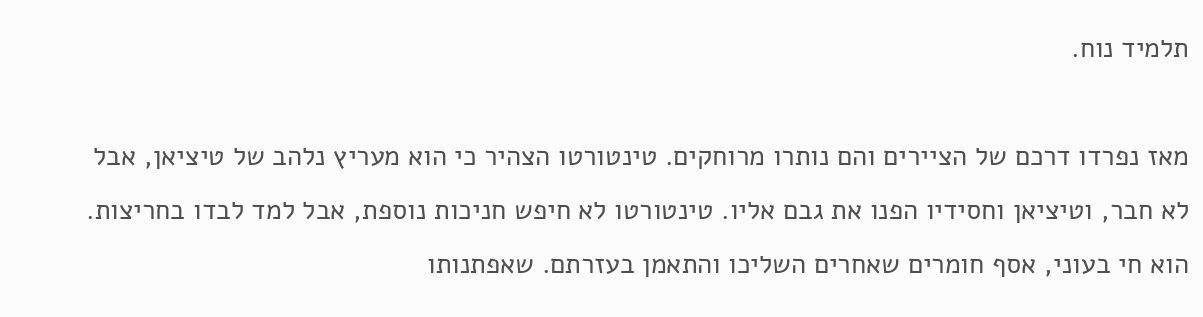תלמיד נוח.

מאז נפרדו דרכם של הציירים והם נותרו מרוחקים. טינטורטו הצהיר כי הוא מעריץ נלהב של טיציאן, אבל לא חבר, וטיציאן וחסידיו הפנו את גבם אליו. טינטורטו לא חיפש חניכות נוספת, אבל למד לבדו בחריצות. הוא חי בעוני, אסף חומרים שאחרים השליכו והתאמן בעזרתם. שאפתנותו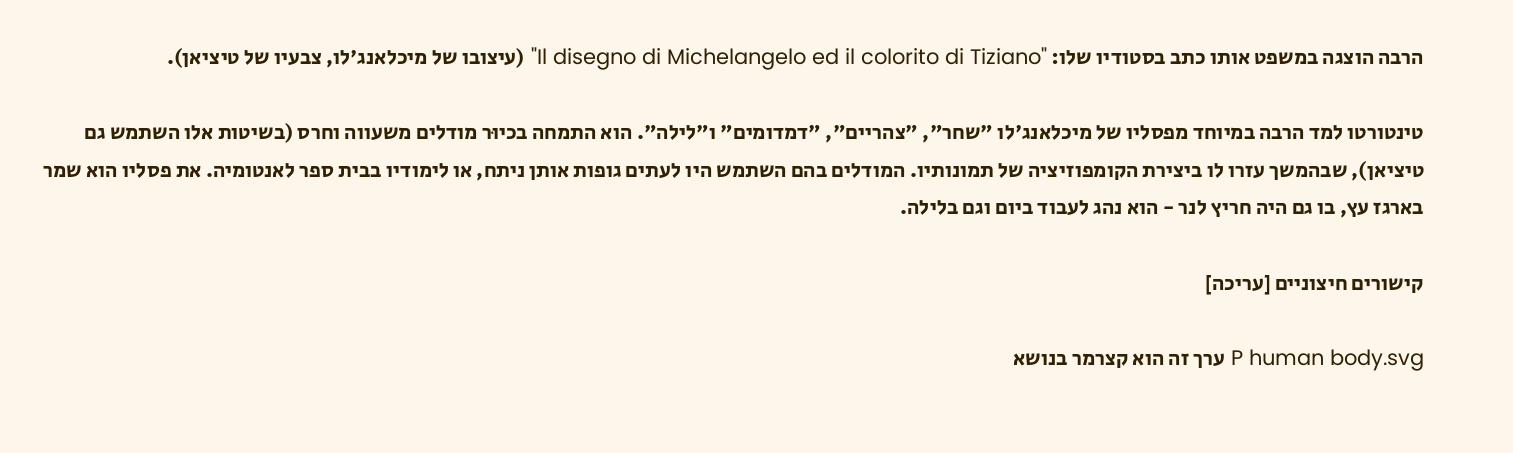הרבה הוצגה במשפט אותו כתב בסטודיו שלו: "Il disegno di Michelangelo ed il colorito di Tiziano" (עיצובו של מיכלאנג'לו, צבעיו של טיציאן).

טינטורטו למד הרבה במיוחד מפסליו של מיכלאנג'לו "שחר", "צהריים", "דמדומים" ו"לילה". הוא התמחה בכיוּר מודלים משעווה וחרס (בשיטות אלו השתמש גם טיציאן), שבהמשך עזרו לו ביצירת הקומפוזיציה של תמונותיו. המודלים בהם השתמש היו לעתים גופות אותן ניתח, או לימודיו בבית ספר לאנטומיה. את פסליו הוא שמר בארגז עץ, בו גם היה חריץ לנר - הוא נהג לעבוד ביום וגם בלילה.

קישורים חיצוניים [עריכה]

P human body.svg ערך זה הוא קצרמר בנושא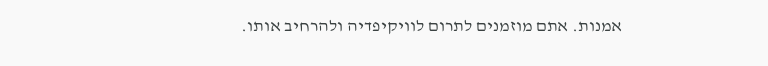אמנות. אתם מוזמנים לתרום לוויקיפדיה ולהרחיב אותו.